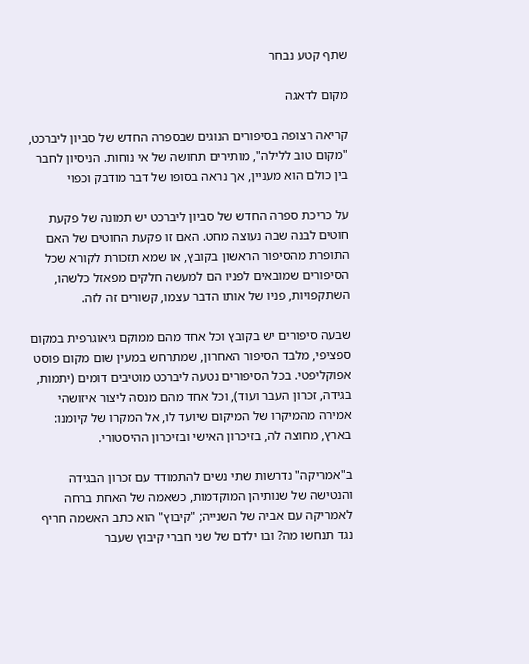שתף קטע נבחר

מקום לדאגה

קריאה רצופה בסיפורים הנוגים שבספרה החדש של סביון ליברכט, "מקום טוב ללילה", מותירים תחושה של אי נוחות. הניסיון לחבר בין כולם הוא מעניין, אך נראה בסופו של דבר מודבק וכפוי

על כריכת ספרה החדש של סביון ליברכט יש תמונה של פקעת חוטים לבנה שבה נעוצה מחט. האם זו פקעת החוטים של האם התופרת מהסיפור הראשון בקובץ, או שמא תזכורת לקורא שכל הסיפורים שמובאים לפניו הם למעשה חלקים מפאזל כלשהו, השתקפויות, פניו של אותו הדבר עצמו, קשורים זה לזה.

שבעה סיפורים יש בקובץ וכל אחד מהם ממוקם גיאוגרפית במקום ספציפי, מלבד הסיפור האחרון, שמתרחש במעין שום מקום פוסט אפוקליפטי. בכל הסיפורים נטעה ליברכט מוטיבים דומים (יתמות, בגידה, זכרון העבר ועוד), וכל אחד מהם מנסה ליצור איזושהי אמירה מהמיקרו של המיקום שיועד לו, אל המקרו של קיומנו: בארץ, מחוצה לה, בזיכרון האישי ובזיכרון ההיסטורי.

ב"אמריקה" נדרשות שתי נשים להתמודד עם זכרון הבגידה והנטישה של שנותיהן המוקדמות, כשאמה של האחת ברחה לאמריקה עם אביה של השנייה; "קיבוץ" הוא כתב האשמה חריף נגד תנחשו מה? ובו ילדם של שני חברי קיבוץ שעבר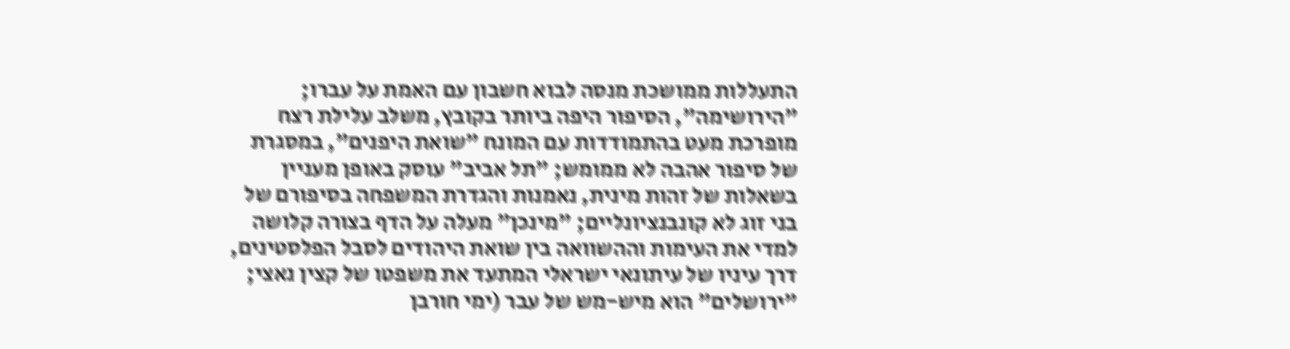התעללות ממושכת מנסה לבוא חשבון עם האמת על עברו; "הירושימה", הסיפור היפה ביותר בקובץ, משלב עלילת רצח מופרכת מעט בהתמודדות עם המונח "שואת היפנים", במסגרת של סיפור אהבה לא ממומש; "תל אביב" עוסק באופן מעניין בשאלות של זהות מינית, נאמנות והגדרת המשפחה בסיפורם של בני זוג לא קונבנציונליים; "מינכן" מעלה על הדף בצורה קלושה למדי את העימות וההשוואה בין שואת היהודים לסבל הפלסטינים, דרך עיניו של עיתונאי ישראלי המתעד את משפטו של קצין נאצי; "ירושלים" הוא מיש-מש של עבר (ימי חורבן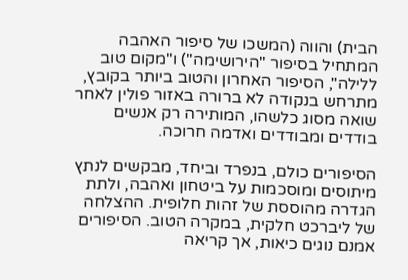הבית) והווה (המשכו של סיפור האהבה המתחיל בסיפור "הירושימה") ו"מקום טוב ללילה", הסיפור האחרון והטוב ביותר בקובץ, מתרחש בנקודה לא ברורה באזור פולין לאחר שואה מסוג כלשהו, המותירה רק אנשים בודדים ומבודדים ואדמה חרוכה.

הסיפורים כולם, בנפרד וביחד, מבקשים לנתץ מיתוסים ומוסכמות על ביטחון ואהבה, ולתת הגדרה מהוססת של זהות חלופית. ההצלחה של ליברכט חלקית, במקרה הטוב. הסיפורים אמנם נוגים כיאות, אך קריאה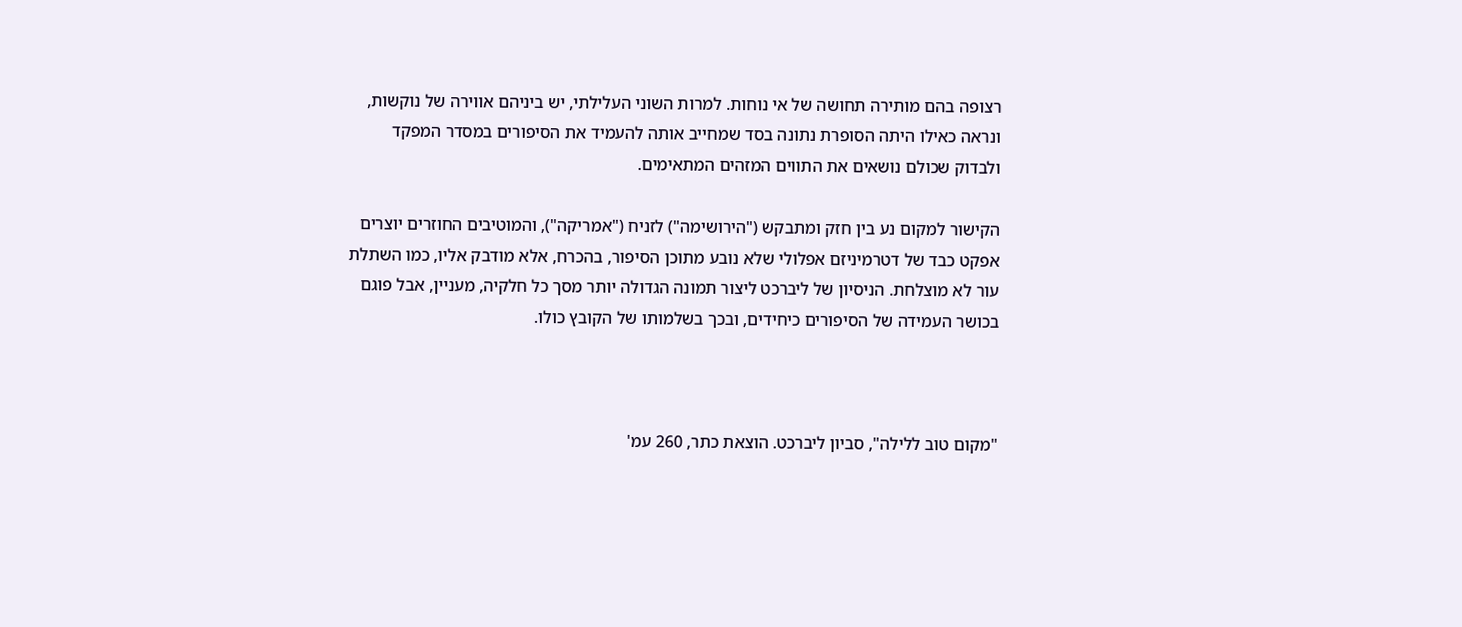רצופה בהם מותירה תחושה של אי נוחות. למרות השוני העלילתי, יש ביניהם אווירה של נוקשות, ונראה כאילו היתה הסופרת נתונה בסד שמחייב אותה להעמיד את הסיפורים במסדר המפקד ולבדוק שכולם נושאים את התווים המזהים המתאימים.

הקישור למקום נע בין חזק ומתבקש ("הירושימה") לזניח ("אמריקה"), והמוטיבים החוזרים יוצרים אפקט כבד של דטרמיניזם אפלולי שלא נובע מתוכן הסיפור, בהכרח, אלא מודבק אליו, כמו השתלת עור לא מוצלחת. הניסיון של ליברכט ליצור תמונה הגדולה יותר מסך כל חלקיה, מעניין, אבל פוגם בכושר העמידה של הסיפורים כיחידים, ובכך בשלמותו של הקובץ כולו.



"מקום טוב ללילה", סביון ליברכט. הוצאת כתר, 260 עמ'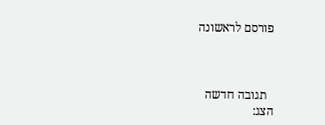פורסם לראשונה



  תגובה חדשה
הצג: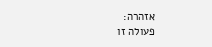אזהרה:
פעולה זו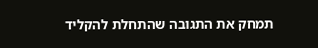תמחק את התגובה שהתחלת להקליד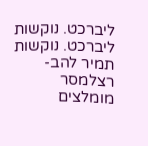ליברכט. נוקשות
ליברכט. נוקשות
תמיר להב-רצלמסר
מומלצים